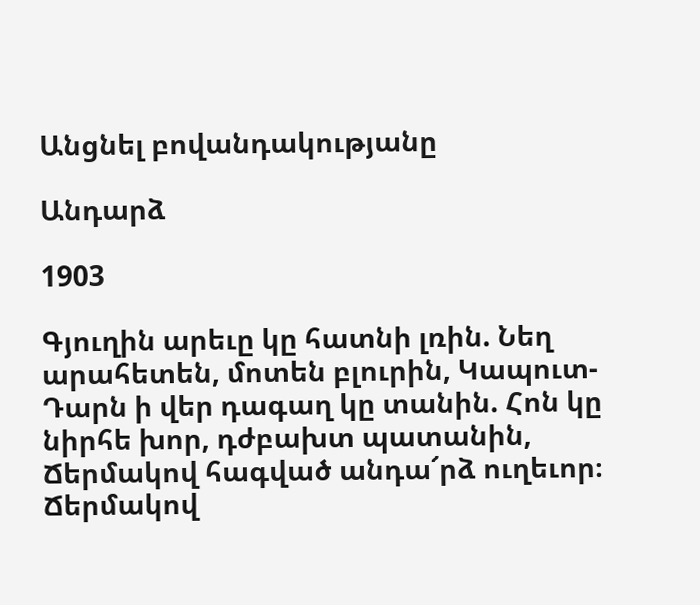Անցնել բովանդակությանը

Անդարձ

1903

Գյուղին արեւը կը հատնի լռին. Նեղ արահետեն, մոտեն բլուրին, Կապուտ-Դարն ի վեր դագաղ կը տանին. Հոն կը նիրհե խոր, դժբախտ պատանին, Ճերմակով հագված անդա՜րձ ուղեւոր։ Ճերմակով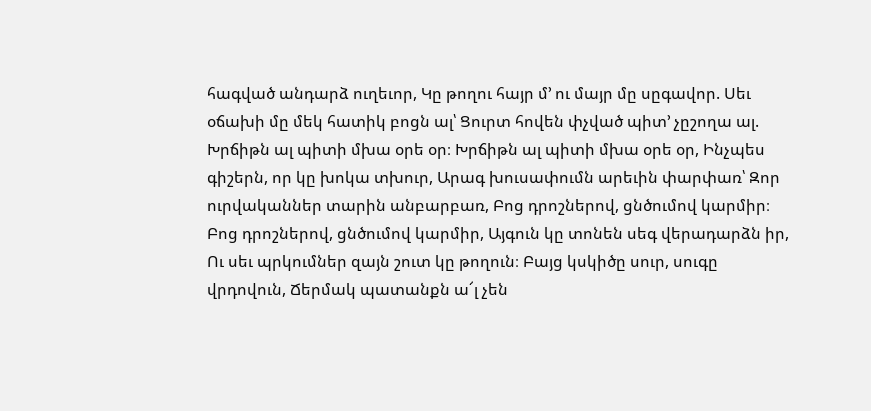հագված անդարձ ուղեւոր, Կը թողու հայր մ՚ ու մայր մը սըգավոր. Սեւ օճախի մը մեկ հատիկ բոցն ալ՝ Ցուրտ հովեն փչված պիտ՚ չըշողա ալ. Խրճիթն ալ պիտի մխա օրե օր։ Խրճիթն ալ պիտի մխա օրե օր, Ինչպես գիշերն, որ կը խոկա տխուր, Արագ խուսափումն արեւին փարփառ՝ Զոր ուրվականներ տարին անբարբառ, Բոց դրոշներով, ցնծումով կարմիր։ Բոց դրոշներով, ցնծումով կարմիր, Այգուն կը տոնեն սեգ վերադարձն իր, Ու սեւ պրկումներ զայն շուտ կը թողուն։ Բայց կսկիծը սուր, սուգը վրդովուն, Ճերմակ պատանքն ա՜լ չեն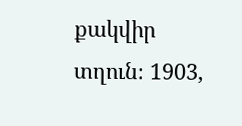քակվիր տղուն։ 1903,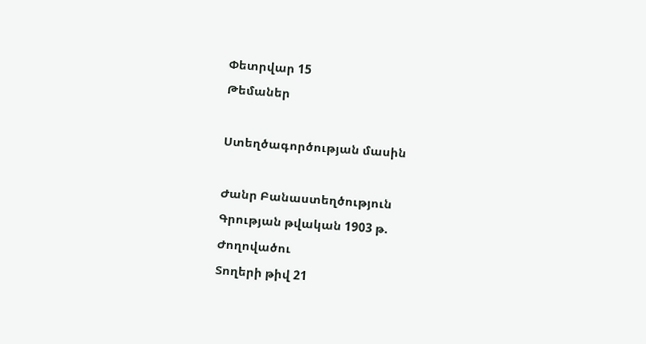Փետրվար 15
Թեմաներ

Ստեղծագործության մասին

Ժանր Բանաստեղծություն
Գրության թվական 1903 թ.
Ժողովածու
Տողերի թիվ 21